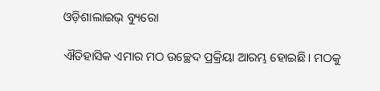ଓଡ଼ିଶାଲାଇଭ୍ ବ୍ୟୁରୋ

ଐତିହାସିକ ଏମାର ମଠ ଉଚ୍ଛେଦ ପ୍ରକ୍ରିୟା ଆରମ୍ଭ ହୋଇଛି। ମଠକୁ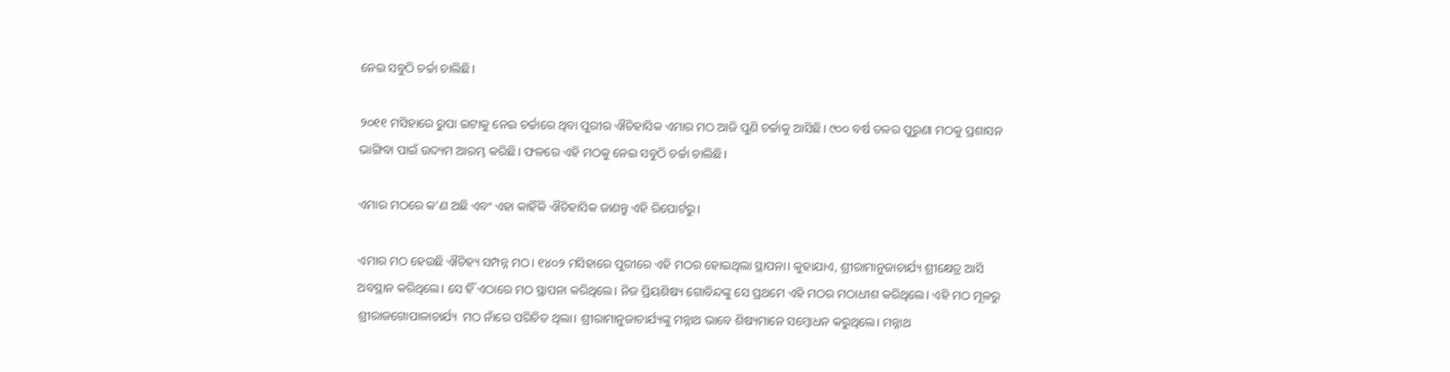ନେଇ ସବୁଠି ଚର୍ଚ୍ଚା ଚାଲିଛି।

୨୦୧୧ ମସିହାରେ ରୁପା ଇଟାକୁ ନେଇ ଚର୍ଚ୍ଚାରେ ଥିବା ପୁରୀର ଐତିହାସିକ ଏମାର ମଠ ଆଜି ପୁଣି ଚର୍ଚ୍ଚାକୁ ଆସିଛି। ୯୦୦ ବର୍ଷ ତଳର ପୁରୁଣା ମଠକୁ ପ୍ରଶାସନ ଭାଙ୍ଗିବା ପାଇଁ ଉଦ୍ୟମ ଆରମ୍ଭ କରିଛି। ଫଳରେ ଏହି ମଠକୁ ନେଇ ସବୁଠି ଚର୍ଚ୍ଚା ଚାଲିଛି।

ଏମାର ମଠରେ କ’ଣ ଅଛି ଏବଂ ଏହା କାହିଁକି ଐତିହାସିକ ଜାଣନ୍ତୁ ଏହି ରିପୋର୍ଟରୁ।

ଏମାର ମଠ ହେଉଛି ଐତିହ୍ୟ ସମ୍ପନ୍ନ ମଠ। ୧୪୦୨ ମସିହାରେ ପୁରୀରେ ଏହି ମଠର ହୋଇଥିଲା ସ୍ଥାପନା। କୁହାଯାଏ, ଶ୍ରୀରାମାନୁଜାଚାର୍ଯ୍ୟ ଶ୍ରୀକ୍ଷେତ୍ର ଆସି ଅବସ୍ଥାନ କରିଥିଲେ। ସେ ହିଁ ଏଠାରେ ମଠ ସ୍ଥାପନା କରିଥିଲେ। ନିଜ ପ୍ରିୟଶିଷ୍ୟ ଗୋବିନ୍ଦଙ୍କୁ ସେ ପ୍ରଥମେ ଏହି ମଠର ମଠାଧୀଶ କରିଥିଲେ। ଏହି ମଠ ମୂଳରୁ ଶ୍ରୀରାଜଗୋପାଳାଚାର୍ଯ୍ୟ  ମଠ ନାଁରେ ପରିଚିତ ଥିଲା। ଶ୍ରୀରାମାନୁଜାଚାର୍ଯ୍ୟଙ୍କୁ ମନ୍ନାଥ ଭାବେ ଶିଷ୍ୟମାନେ ସମ୍ବୋଧନ କରୁଥିଲେ। ମନ୍ନାଥ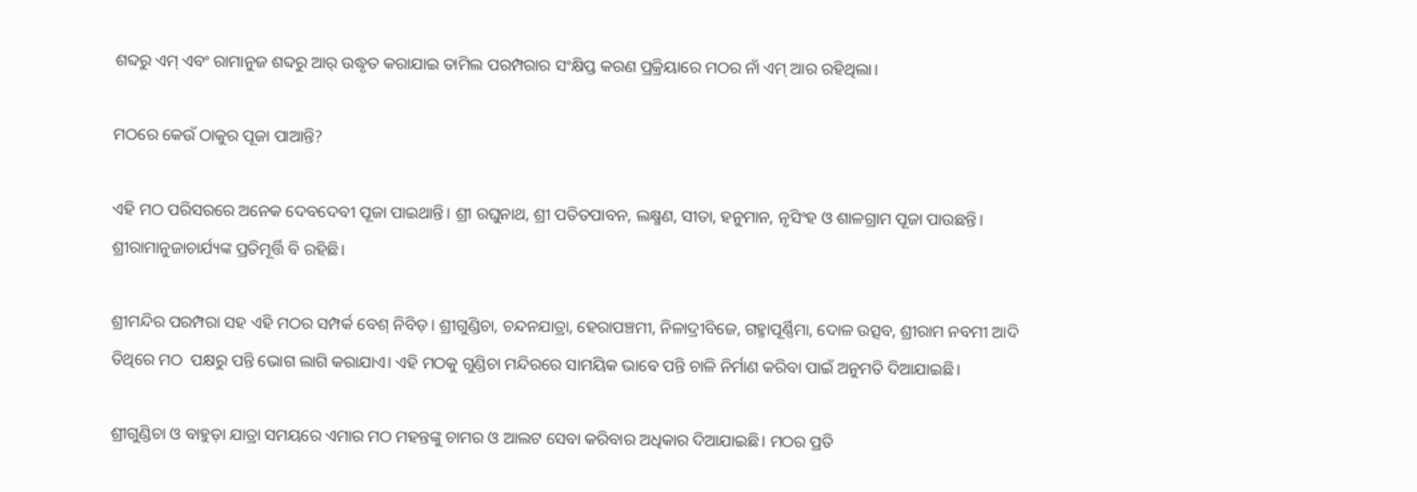ଶବ୍ଦରୁ ଏମ୍ ଏବଂ ରାମାନୁଜ ଶବ୍ଦରୁ ଆର୍ ଉଦ୍ଧୃତ କରାଯାଇ ତାମିଲ ପରମ୍ପରାର ସଂକ୍ଷିପ୍ତ କରଣ ପ୍ରକ୍ରିୟାରେ ମଠର ନାଁ ଏମ୍ ଆର ରହିଥିଲା।

ମଠରେ କେଉଁ ଠାକୁର ପୂଜା ପାଆନ୍ତି?

ଏହି ମଠ ପରିସରରେ ଅନେକ ଦେବଦେବୀ ପୂଜା ପାଇଥାନ୍ତି। ଶ୍ରୀ ରଘୁନାଥ, ଶ୍ରୀ ପତିତପାବନ, ଲକ୍ଷ୍ମଣ, ସୀତା, ହନୁମାନ, ନୃସିଂହ ଓ ଶାଳଗ୍ରାମ ପୂଜା ପାଉଛନ୍ତି। ଶ୍ରୀରାମାନୁଜାଚାର୍ଯ୍ୟଙ୍କ ପ୍ରତିମୂର୍ତ୍ତି ବି ରହିଛି।

ଶ୍ରୀମନ୍ଦିର ପରମ୍ପରା ସହ ଏହି ମଠର ସମ୍ପର୍କ ବେଶ୍ ନିବିଡ଼। ଶ୍ରୀଗୁଣ୍ଡିଚା, ଚନ୍ଦନଯାତ୍ରା, ହେରାପଞ୍ଚମୀ, ନିଳାଦ୍ରୀବିଜେ, ଗହ୍ମାପୂର୍ଣ୍ଣିମା, ଦୋଳ ଉତ୍ସବ, ଶ୍ରୀରାମ ନବମୀ ଆଦି ତିଥିରେ ମଠ  ପକ୍ଷରୁ ପନ୍ତି ଭୋଗ ଲାଗି କରାଯାଏ। ଏହି ମଠକୁ ଗୁଣ୍ଡିଚା ମନ୍ଦିରରେ ସାମୟିକ ଭାବେ ପନ୍ତି ଚାଳି ନିର୍ମାଣ କରିବା ପାଇଁ ଅନୁମତି ଦିଆଯାଇଛି।

ଶ୍ରୀଗୁଣ୍ଡିଚା ଓ ବାହୁଡ଼ା ଯାତ୍ରା ସମୟରେ ଏମାର ମଠ ମହନ୍ତଙ୍କୁ ଚାମର ଓ ଆଲଟ ସେବା କରିବାର ଅଧିକାର ଦିଆଯାଇଛି। ମଠର ପ୍ରତି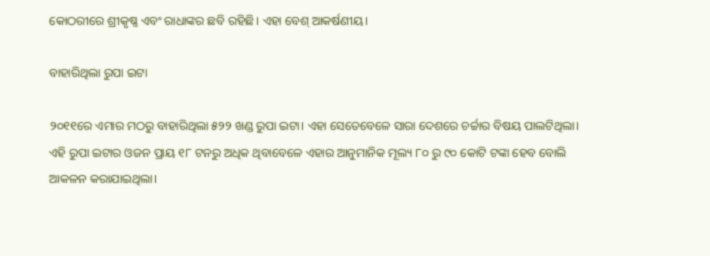କୋଠରୀରେ ଶ୍ରୀକୃଷ୍ଣ ଏବଂ ରାଧାଙ୍କର ଛବି ରହିଛି। ଏହା ବେଶ୍‌ ଆକର୍ଷଣୀୟ।

ବାହାରିଥିଲା ରୁପା ଇଟା

୨୦୧୧ରେ ଏମାର ମଠରୁ ବାହାରିଥିଲା ୫୨୨ ଖଣ୍ଡ ରୁପା ଇଟା। ଏହା ସେତେବେଳେ ସାରା ଦେଶରେ ଚର୍ଚ୍ଚାର ବିଷୟ ପାଲଟିଥିଲା। ଏହି ରୁପା ଇଟାର ଓଜନ ପ୍ରାୟ ୧୮ ଟନରୁ ଅଧିକ ଥିବାବେଳେ ଏହାର ଆନୁମାନିକ ମୂଲ୍ୟ ୮୦ ରୁ ୯୦ କୋଟି ଟଙ୍କା ହେବ ବୋଲି ଆକଳନ କରାଯାଇଥିଲା।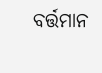ବର୍ତ୍ତମାନ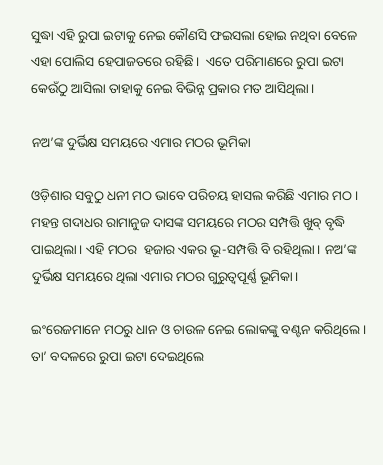ସୁଦ୍ଧା ଏହି ରୁପା ଇଟାକୁ ନେଇ କୌଣସି ଫଇସଲା ହୋଇ ନଥିବା ବେଳେ ଏହା ପୋଲିସ ହେପାଜତରେ ରହିଛି।  ଏତେ ପରିମାଣରେ ରୁପା ଇଟା କେଉଁଠୁ ଆସିଲା ତାହାକୁ ନେଇ ବିଭିନ୍ନ ପ୍ରକାର ମତ ଆସିଥିଲା।

ନଅ’ଙ୍କ ଦୁର୍ଭିକ୍ଷ ସମୟରେ ଏମାର ମଠର ଭୂମିକା

ଓଡ଼ିଶାର ସବୁଠୁ ଧନୀ ମଠ ଭାବେ ପରିଚୟ ହାସଲ କରିଛି ଏମାର ମଠ। ମହନ୍ତ ଗଦାଧର ରାମାନୁଜ ଦାସଙ୍କ ସମୟରେ ମଠର ସମ୍ପତ୍ତି ଖୁବ୍ ବୃଦ୍ଧି ପାଇଥିଲା। ଏହି ମଠର  ହଜାର ଏକର ଭୂ-ସମ୍ପତ୍ତି ବି ରହିଥିଲା। ନଅ’ଙ୍କ ଦୁର୍ଭିକ୍ଷ ସମୟରେ ଥିଲା ଏମାର ମଠର ଗୁରୁତ୍ୱପୂର୍ଣ୍ଣ ଭୂମିକା।

ଇଂରେଜମାନେ ମଠରୁ ଧାନ ଓ ଚାଉଳ ନେଇ ଲୋକଙ୍କୁ ବଣ୍ଟନ କରିଥିଲେ। ତା’ ବଦଳରେ ରୁପା ଇଟା ଦେଇଥିଲେ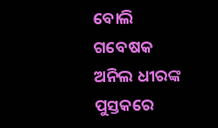ବୋଲି ଗବେଷକ ଅନିଲ ଧୀରଙ୍କ ପୁସ୍ତକରେ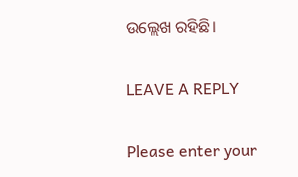ଉଲ୍ଲେଖ ରହିଛି।

LEAVE A REPLY

Please enter your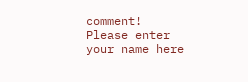comment!
Please enter your name here